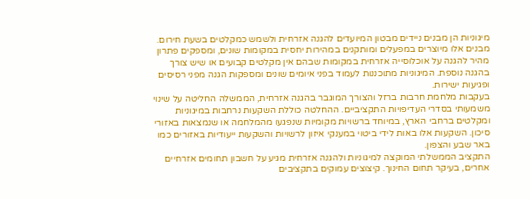מיגוניות הן מבנים ניידים מבטון המיועדים להגנה אזרחית ולשמש כמקלטים בשעת חירום. מבנים אלו מיוצרים במפעלים ומותקנים במהירות יחסית במקומות שונים, ומספקים פתרון מהיר להגנה על אוכלוסייה אזרחית במקומות שבהם אין מקלטים קבועים או שיש צורך בהגנה נוספת. המיגוניות מתוכננות לעמוד בפני איומים שונים ומספקות הגנה מפני רסיסים ופגיעות ישירות.
בעקבות מלחמת חרבות ברזל והצורך המוגבר בהגנה אזרחית, הממשלה החליטה על שינוי משמעותי בסדרי העדיפויות התקציביים. ההחלטה כוללת השקעות נרחבות במיגוניות ומקלטים ברחבי הארץ, במיוחד ברשויות מקומיות שנפגעו מהמלחמה או שנמצאות באזורי סיכון. השקעות אלו באות לידי ביטוי במענקי איזון לרשויות והשקעות ייעודיות באזורים כמו באר שבע והצפון.
התקציב הממשלתי המוקצה למיגוניות ולהגנה אזרחית מגיע על חשבון תחומים אזרחיים אחרים, בעיקר תחום החינוך. קיצוצים עמוקים בתקציבים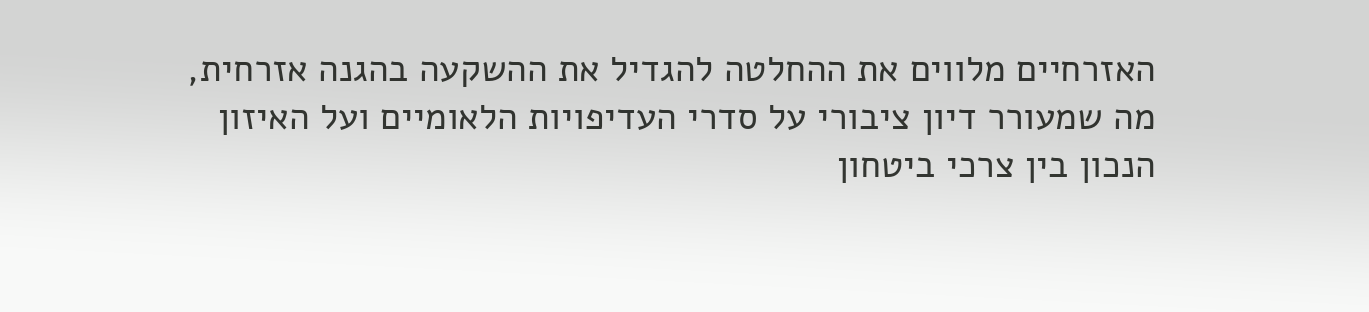האזרחיים מלווים את ההחלטה להגדיל את ההשקעה בהגנה אזרחית, מה שמעורר דיון ציבורי על סדרי העדיפויות הלאומיים ועל האיזון הנכון בין צרכי ביטחון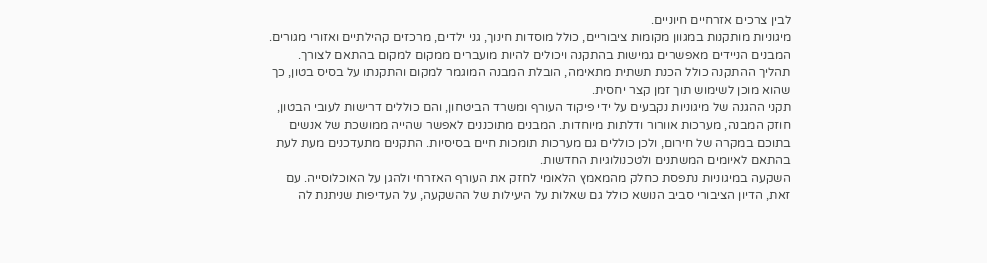לבין צרכים אזרחיים חיוניים.
מיגוניות מותקנות במגוון מקומות ציבוריים, כולל מוסדות חינוך, גני ילדים, מרכזים קהילתיים ואזורי מגורים. המבנים הניידים מאפשרים גמישות בהתקנה ויכולים להיות מועברים ממקום למקום בהתאם לצורך. תהליך ההתקנה כולל הכנת תשתית מתאימה, הובלת המבנה המוגמר למקום והתקנתו על בסיס בטון, כך שהוא מוכן לשימוש תוך זמן קצר יחסית.
תקני ההגנה של מיגוניות נקבעים על ידי פיקוד העורף ומשרד הביטחון, והם כוללים דרישות לעובי הבטון, חוזק המבנה, מערכות אוורור ודלתות מיוחדות. המבנים מתוכננים לאפשר שהייה ממושכת של אנשים בתוכם במקרה של חירום, ולכן כוללים גם מערכות תומכות חיים בסיסיות. התקנים מתעדכנים מעת לעת בהתאם לאיומים המשתנים ולטכנולוגיות החדשות.
השקעה במיגוניות נתפסת כחלק מהמאמץ הלאומי לחזק את העורף האזרחי ולהגן על האוכלוסייה. עם זאת, הדיון הציבורי סביב הנושא כולל גם שאלות על היעילות של ההשקעה, על העדיפות שניתנת לה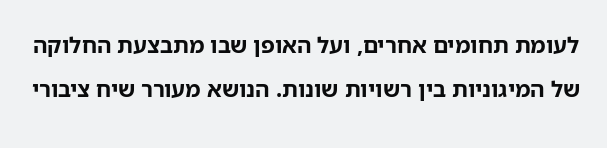לעומת תחומים אחרים, ועל האופן שבו מתבצעת החלוקה של המיגוניות בין רשויות שונות. הנושא מעורר שיח ציבורי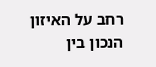רחב על האיזון הנכון בין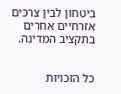ביטחון לבין צרכים אזרחיים אחרים בתקציב המדינה.


כל הזכויות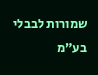שמורות לבבלי בע״מ